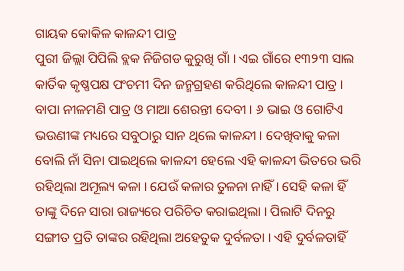ଗାୟକ କୋକିଳ କାଳନ୍ଦୀ ପାତ୍ର
ପୁରୀ ଜିଲ୍ଲା ପିପିଲି ବ୍ଲକ ନିଜିଗଡ କୁରୁଖି ଗାଁ । ଏଇ ଗାଁରେ ୧୩୨୩ ସାଲ କାର୍ତିକ କୃଷ୍ଣପକ୍ଷ ପଂଚମୀ ଦିନ ଜନ୍ମଗ୍ରହଣ କରିଥିଲେ କାଳନ୍ଦୀ ପାତ୍ର । ବାପା ନୀଳମଣି ପାତ୍ର ଓ ମାଆ ଶେରନ୍ତୀ ଦେବୀ । ୬ ଭାଇ ଓ ଗୋଟିଏ ଭଉଣୀଙ୍କ ମଧ୍ୟରେ ସବୁଠାରୁ ସାନ ଥିଲେ କାଳନ୍ଦୀ । ଦେଖିବାକୁ କଳା ବୋଲି ନାଁ ସିନା ପାଇଥିଲେ କାଳନ୍ଦୀ ହେଲେ ଏହି କାଳନ୍ଦୀ ଭିତରେ ଭରି ରହିଥିଲା ଅମୂଲ୍ୟ କଳା । ଯେଉଁ କଳାର ତୁଳନା ନାହିଁ । ସେହି କଳା ହିଁ ତାଙ୍କୁ ଦିନେ ସାରା ରାଜ୍ୟରେ ପରିଚିତ କରାଇଥିଲା । ପିଲାଟି ଦିନରୁ ସଙ୍ଗୀତ ପ୍ରତି ତାଙ୍କର ରହିଥିଲା ଅହେତୁକ ଦୁର୍ବଳତା । ଏହି ଦୁର୍ବଳତାହିଁ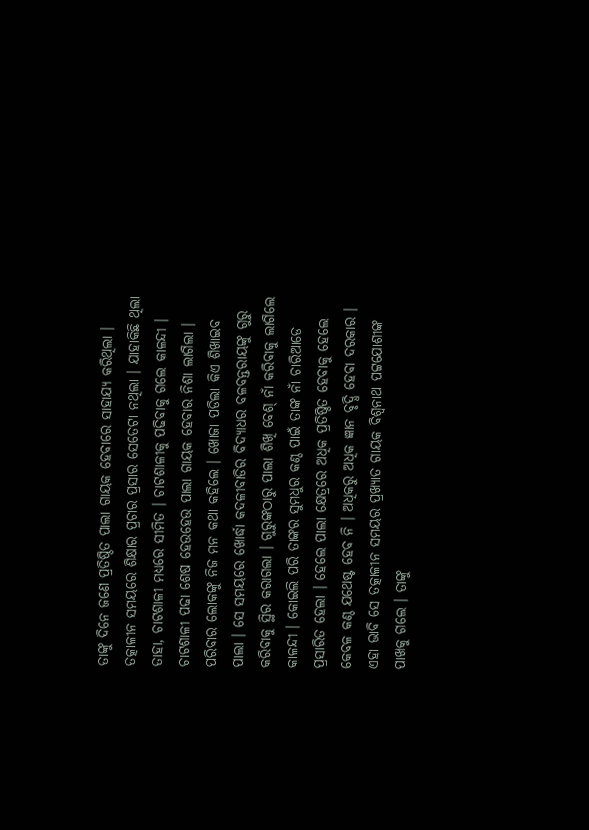ତାଙ୍କୁ ଦିନେ ଜଣେ ପ୍ରତିଷ୍ଠିତ ପାଲା ଗାୟକ ହେବାରେ ସାହାଯ୍ୟ କରିଥିଲା ।
ତତ୍କାଳୀନ ସମୟରେ ଶିକ୍ଷାର ପ୍ରଚାର ପ୍ରସାର ସେତେଟା ନଥିଲା । ଯାହାକିଛି ଥିଲା ତାହା, ଚାଟଶାଳୀ ମଧ୍ୟରେ ସୀମିତ । ଚାଟଶାଳୀକୁ ପଢିବାକୁ ଗଲେ କାଳନ୍ଦୀ । ଚାଟଶାଳୀ ପଢା ଶେଷ ହେଉହେଉ ପାଲା ଗାୟକ ହେବାର ନିଶା ଲାଗିଲା । ପରିବାର ଲୋକଙ୍କୁ ନିଜ ମନ କଥା କହିଲେ । ଖୋଜା ପଡିଲା କିଏ ଶିଖାଇବ ପାଲା । ସେ ସମୟରେ ଖୋର୍ଦ୍ଧା କଦଳୀବାଡିର ବିଦ୍ୟାଧର ବଳବନ୍ତରାୟଙ୍କୁ ଗୁରୁ କରିବାକୁ ସ୍ଥିର କରାଗଲା । ଗୁରୁଙ୍କଠାରୁ ପାଲା ଶିଖି ବେଶ୍ ନାଁ କରିବାକୁ ଲାଗିଲେ କାଳନ୍ଦୀ । କୋଇଲି ପରି ତାଙ୍କର ସୁମଧୁର କଣ୍ଠ ପାଇଁ ତାଙ୍କ ନାଁ ଚାରିଆଡେ ପ୍ରସାରିତ ହେଲା । ହେଲେ ପାଲା କ୍ଷେତ୍ରରେ ଅଧିକ ପ୍ରତିଷ୍ଠିତ ହେବାକୁ ହେଲେ କେବଳ କଣ୍ଠ ଯଥେଷ୍ଟ ହେବ ନି । ଅଧିକରୁ ଅଧିକ ଜ୍ଞାନ ବୃଦ୍ଧି ହେବା ଦରକାର । ଏହା ଭାବି ସେ ତତ୍କାଳୀନ ସମୟର ପ୍ରଖ୍ୟାତ ଗାୟକ ବିଶ୍ୱନାଥ ପଟ୍ଟଯୋଶୀଙ୍କ ପାଖକୁ ଗଲେ । ତାଙ୍କୁ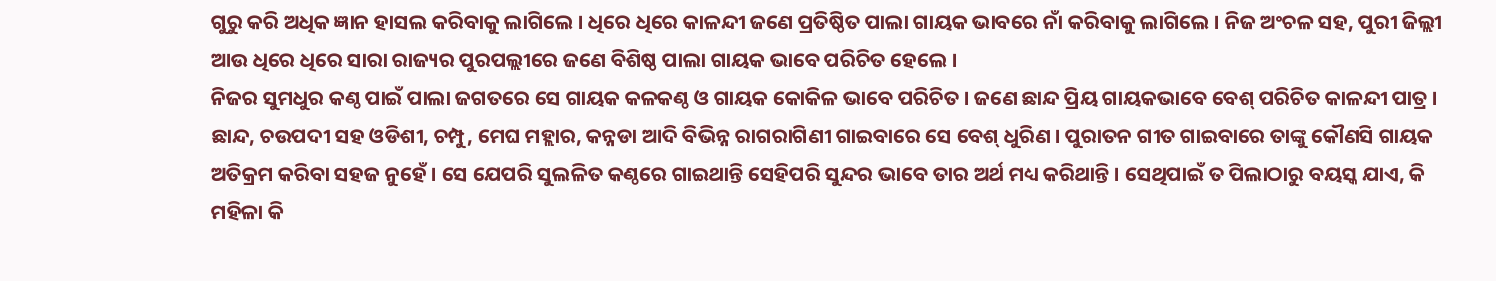ଗୁରୁ କରି ଅଧିକ ଜ୍ଞାନ ହାସଲ କରିବାକୁ ଲାଗିଲେ । ଧିରେ ଧିରେ କାଳନ୍ଦୀ ଜଣେ ପ୍ରତିଷ୍ଠିତ ପାଲା ଗାୟକ ଭାବରେ ନାଁ କରିବାକୁ ଲାଗିଲେ । ନିଜ ଅଂଚଳ ସହ, ପୁରୀ ଜିଲ୍ଲୀ ଆଉ ଧିରେ ଧିରେ ସାରା ରାଜ୍ୟର ପୁରପଲ୍ଲୀରେ ଜଣେ ବିଶିଷ୍ଠ ପାଲା ଗାୟକ ଭାବେ ପରିଚିତ ହେଲେ ।
ନିଜର ସୁମଧୁର କଣ୍ଠ ପାଇଁ ପାଲା ଜଗତରେ ସେ ଗାୟକ କଳକଣ୍ଠ ଓ ଗାୟକ କୋକିଳ ଭାବେ ପରିଚିତ । ଜଣେ ଛାନ୍ଦ ପ୍ରିୟ ଗାୟକଭାବେ ବେଶ୍ ପରିଚିତ କାଳନ୍ଦୀ ପାତ୍ର । ଛାନ୍ଦ, ଚଉପଦୀ ସହ ଓଡିଶୀ, ଚମ୍ପୁ, ମେଘ ମହ୍ଲାର, କନ୍ନଡା ଆଦି ବିଭିନ୍ନ ରାଗରାଗିଣୀ ଗାଇବାରେ ସେ ବେଶ୍ ଧୁରିଣ । ପୁରାତନ ଗୀତ ଗାଇବାରେ ତାଙ୍କୁ କୌଣସି ଗାୟକ ଅତିକ୍ରମ କରିବା ସହଜ ନୁହେଁ । ସେ ଯେପରି ସୁଲଳିତ କଣ୍ଠରେ ଗାଇଥାନ୍ତି ସେହିପରି ସୁନ୍ଦର ଭାବେ ତାର ଅର୍ଥ ମଧ୍ୟ କରିଥାନ୍ତି । ସେଥିପାଇଁ ତ ପିଲାଠାରୁ ବୟସ୍କ ଯାଏ, କି ମହିଳା କି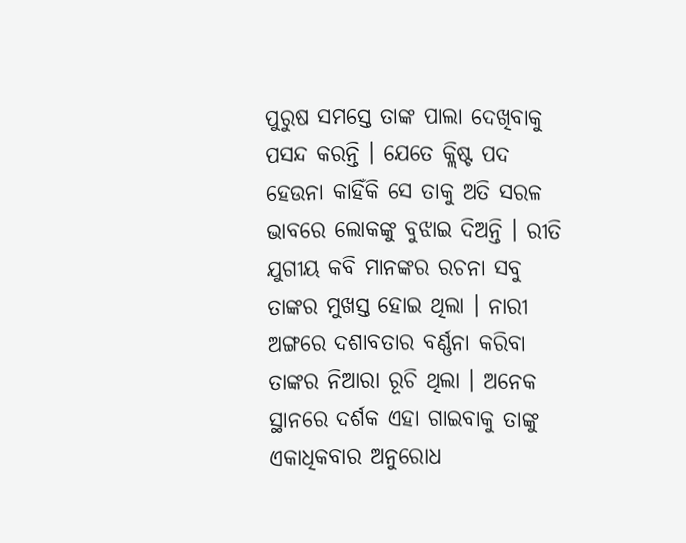ପୁରୁଷ ସମସ୍ତେ ତାଙ୍କ ପାଲା ଦେଖିବାକୁ ପସନ୍ଦ କରନ୍ତି । ଯେତେ କ୍ଲିଷ୍ଟ ପଦ ହେଉନା କାହିଁକି ସେ ତାକୁ ଅତି ସରଳ ଭାବରେ ଲୋକଙ୍କୁ ବୁଝାଇ ଦିଅନ୍ତି । ରୀତି ଯୁଗୀୟ କବି ମାନଙ୍କର ରଚନା ସବୁ ତାଙ୍କର ମୁଖସ୍ତ ହୋଇ ଥିଲା । ନାରୀ ଅଙ୍ଗରେ ଦଶାବତାର ବର୍ଣ୍ଣନା କରିବା ତାଙ୍କର ନିଆରା ରୂଚି ଥିଲା । ଅନେକ ସ୍ଥାନରେ ଦର୍ଶକ ଏହା ଗାଇବାକୁ ତାଙ୍କୁ ଏକାଧିକବାର ଅନୁରୋଧ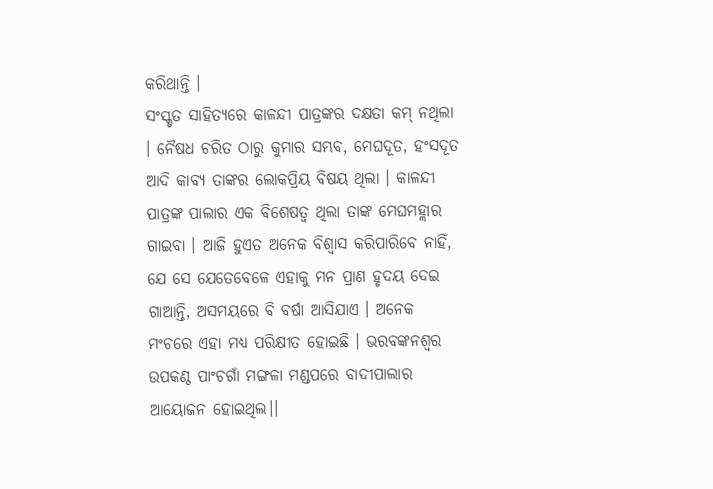କରିଥାନ୍ତି ।
ସଂସ୍କୃତ ସାହିତ୍ୟରେ କାଳନ୍ଦୀ ପାତ୍ରଙ୍କର ଦକ୍ଷତା କମ୍ ନଥିଲା । ନୈଷଧ ଚରିତ ଠାରୁ କୁମାର ସମ୍ଭବ, ମେଘଦୂତ, ହଂସଦୂତ ଆଦି କାବ୍ୟ ତାଙ୍କର ଲୋକପ୍ରିୟ ବିଷୟ ଥିଲା । କାଳନ୍ଦୀ ପାତ୍ରଙ୍କ ପାଲାର ଏକ ବିଶେଷତ୍ୱ ଥିଲା ତାଙ୍କ ମେଘମହ୍ଲାର ଗାଇବା । ଆଜି ହୁଏତ ଅନେକ ବିଶ୍ୱାସ କରିପାରିବେ ନାହିଁ, ଯେ ସେ ଯେତେବେଳେ ଏହାକୁ ମନ ପ୍ରାଣ ହୃଦୟ ଦେଇ ଗାଆନ୍ତି, ଅସମୟରେ ବି ବର୍ଷା ଆସିଯାଏ । ଅନେକ ମଂଚରେ ଏହା ମଧ୍ୟ ପରିକ୍ଷୀତ ହୋଇଛି । ଭରବଙ୍କନଶ୍ୱର ଉପକଣ୍ଠ ପାଂଚଗାଁ ମଙ୍ଗଳା ମଣ୍ଡପରେ ବାଦୀପାଲାର ଆୟୋଜନ ହୋଇଥିଲ।।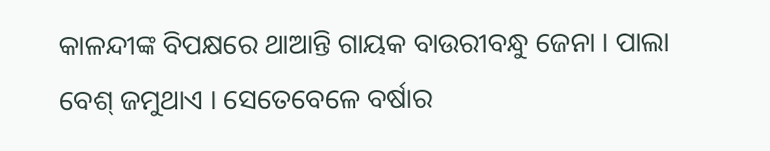କାଳନ୍ଦୀଙ୍କ ବିପକ୍ଷରେ ଥାଆନ୍ତି ଗାୟକ ବାଉରୀବନ୍ଧୁ ଜେନା । ପାଲା ବେଶ୍ ଜମୁଥାଏ । ସେତେବେଳେ ବର୍ଷାର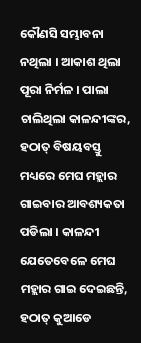କୌଣସି ସମ୍ଭାବନା ନଥିଲା । ଆକାଶ ଥିଲା ପୂରା ନିର୍ମଳ । ପାଲା ଚାଲିଥିଲା କାଳନ୍ଦୀଙ୍କର, ହଠାତ୍ ବିଷୟବସ୍ତୁ ମଧ୍ୟରେ ମେଘ ମହ୍ଲାର ଗାଇବାର ଆବଶ୍ୟକତା ପଡିଲା । କାଳନ୍ଦୀ ଯେତେବେଳେ ମେଘ ମହ୍ଲାର ଗାଇ ଦେଇଛନ୍ତି, ହଠାତ୍ କୁଆଡେ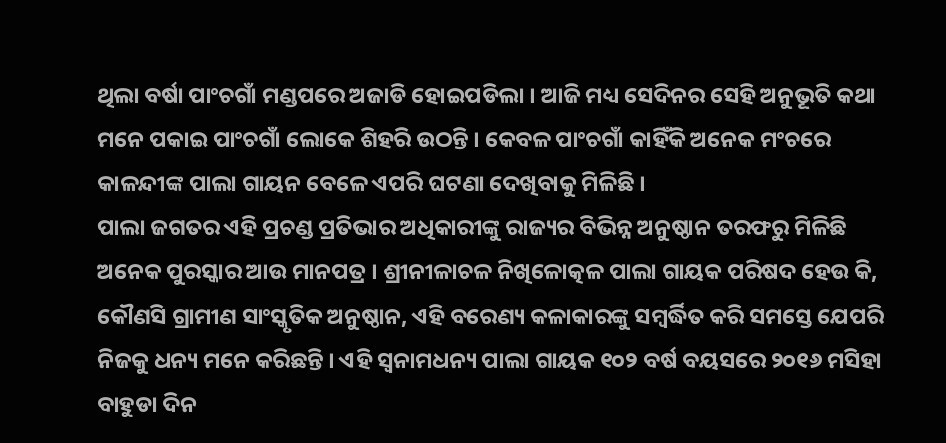ଥିଲା ବର୍ଷା ପାଂଚଗାଁ ମଣ୍ଡପରେ ଅଜାଡି ହୋଇପଡିଲା । ଆଜି ମଧ୍ୟ ସେଦିନର ସେହି ଅନୁଭୂତି କଥା ମନେ ପକାଇ ପାଂଚଗାଁ ଲୋକେ ଶିହରି ଉଠନ୍ତି । କେବଳ ପାଂଚଗାଁ କାହିଁକି ଅନେକ ମଂଚରେ କାଳନ୍ଦୀଙ୍କ ପାଲା ଗାୟନ ବେଳେ ଏପରି ଘଟଣା ଦେଖିବାକୁ ମିଳିଛି ।
ପାଲା ଜଗତର ଏହି ପ୍ରଚଣ୍ଡ ପ୍ରତିଭାର ଅଧିକାରୀଙ୍କୁ ରାଜ୍ୟର ବିଭିନ୍ନ ଅନୁଷ୍ଠାନ ତରଫରୁ ମିଳିଛି ଅନେକ ପୁରସ୍କାର ଆଉ ମାନପତ୍ର । ଶ୍ରୀନୀଳାଚଳ ନିଖିଳୋତ୍କଳ ପାଲା ଗାୟକ ପରିଷଦ ହେଉ କି, କୌଣସି ଗ୍ରାମୀଣ ସାଂସ୍କୃତିକ ଅନୁଷ୍ଠାନ, ଏହି ବରେଣ୍ୟ କଳାକାରଙ୍କୁ ସମ୍ବର୍ଦ୍ଧିତ କରି ସମସ୍ତେ ଯେପରି ନିଜକୁ ଧନ୍ୟ ମନେ କରିଛନ୍ତି । ଏହି ସ୍ୱନାମଧନ୍ୟ ପାଲା ଗାୟକ ୧୦୨ ବର୍ଷ ବୟସରେ ୨୦୧୬ ମସିହା ବାହୁଡା ଦିନ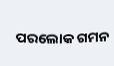ପରଲୋକ ଗମନ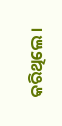କରିଥିଲେ ।